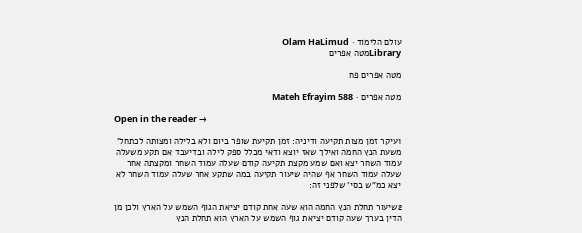עולם הלימוד · Olam HaLimud
Libraryמטה אפרים

מטה אפרים פח

מטה אפרים · Mateh Efrayim 588

Open in the reader →

1עיקר זמן מצות תקיעה ודיניה: זמן תקיעת שופר ביום ולא בלילה ומצותה לכתחל' משעת הנץ החמה ואילך שאז יוצא ודאי מכלל ספק לילה ובדיעבד אם תקע משעלה עמוד השחר יצא ואם שמע מקצת תקיעה קודם שעלה עמוד השחר ומקצתה אחר שעלה עמוד השחר אף שהיה שיעור תקיעה במה שתקע אחר שעלה עמוד השחר לא יצא כמ"ש בסי' שלפני זה:

2שיעור תחלת הנץ החמה הוא שעה אחת קודם יציאת הגוף השמש על הארץ ולכן מן הדין בערך שעה קודם יציאת גוף השמש על הארץ הוא תחלת הנץ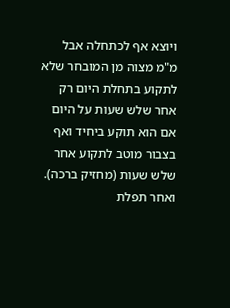ויוצא אף לכתחלה אבל מ"מ מצוה מן המובחר שלא לתקוע בתחלת היום רק אחר שלש שעות על היום אם הוא תוקע ביחיד ואף בצבור מוטב לתקוע אחר שלש שעות (מחזיק ברכה). ואחר תפלת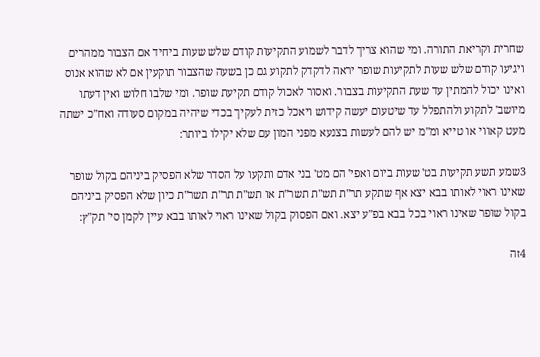שחרית וקריאת התורה. ומי שהוא צריך לדבר לשמוע התקיעות קודם שלש שעות ביחיד אם הצבור ממהרים ויגיעו קודם שלש שעות לתקיעות שופר יראה לדקדק לתקוע גם כן בשעה שהצבור תוקעין אם לא שהוא אנוס ואינו יכול להמתין עד שעת התקיעות בצבור. ואסור לאכול קודם תקיעת שופר. ומי שלבו חלוש ואין דעתו מיושב' לתקוע ולהתפלל עד שיטעום יעשה קידוש ויאכל כזית לעקיך בכדי שיהיה במקום סעודה ואח"כ ישתה מעט קאווי או טייא ומ"מ יש להם לעשות בצנעא מפני המון עם שלא יקילו ביותר:

3שמע תשע תקיעות בט' שעות ביום ואפי' הם מט' בני אדם ותקעו על הסדר שלא הפסיק ביניהם בקול שופר שאינו ראוי לאותו בבא יצא אף שתקע תר"ת תש"ת תשר"ת או תש"ת תר"ת תשר"ת כיון שלא הפסיק ביניהם בקול שופר שאינו ראוי בכל בבא בפ"ע יצא. ואם הפסוק בקול שאינו ראוי לאותו בבא עיין לקמן סי' תק"ץ:

4זה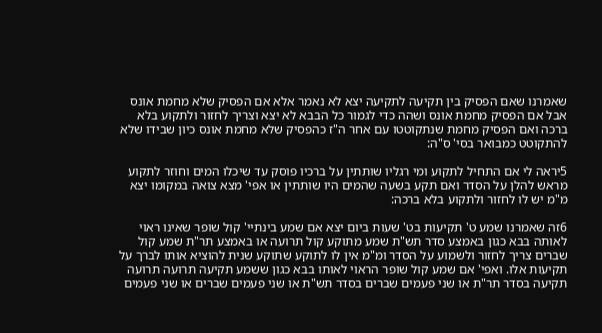שאמרנו שאם הפסיק בין תקיעה לתקיעה יצא לא נאמר אלא אם הפסיק שלא מחמת אונס אבל אם הפסיק מחמת אונס ושהה כדי לגמור כל הבבא לא יצא וצריך לחזור ולתקוע בלא ברכה ואם הפסיק מחמת שנתקוטטו עם אחר ה"ז כהפסיק שלא מחמת אונס כיון שבידו שלא להתקוטט כמבואר בסי' ס"ה:

5יראה לי אם התחיל לתקוע ומי רגליו שותתין על ברכיו פוסק עד שיכלו המים וחוזר לתקוע מראש להלן על הסדר ואם תקע בשעה שהמים היו שותתין או אפי' מצא צואה במקומו יצא מ"מ יש לו לחזור ולתקוע בלא ברכה:

6זה שאמרנו שמע ט' תקיעות בט' שעות ביום יצא אם שמע בינתיי' קול שופר שאינו ראוי לאותה בבא כגון באמצע סדר תש"ת שמע מתוקע קול תרועה או באמצע תר"ת שמע קול שברים צריך לחזור ולשמוע על הסדר ומ"מ אין לו לתוקע שתוקע שנית להוציא אותו לברך על תקיעות אלו. ואפי' אם שמע קול שופר הראוי לאותו בבא כגון ששמע תקיעה תרועה תרועה תקיעה בסדר תר"ת או שני פעמים שברים בסדר תש"ת או שני פעמים שברים או שני פעמים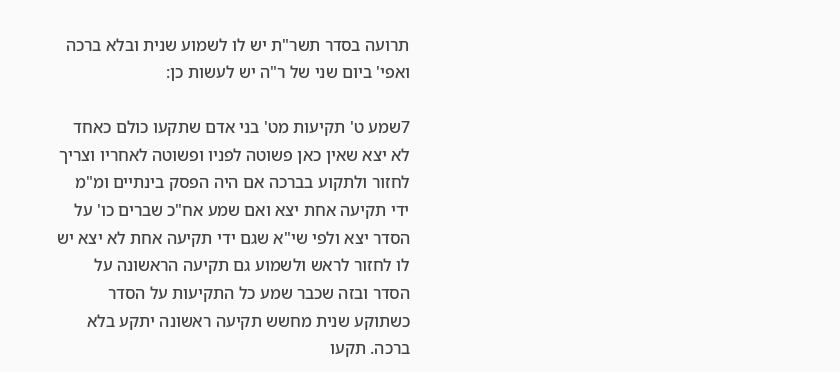תרועה בסדר תשר"ת יש לו לשמוע שנית ובלא ברכה ואפי' ביום שני של ר"ה יש לעשות כן:

7שמע ט' תקיעות מט' בני אדם שתקעו כולם כאחד לא יצא שאין כאן פשוטה לפניו ופשוטה לאחריו וצריך לחזור ולתקוע בברכה אם היה הפסק בינתיים ומ"מ ידי תקיעה אחת יצא ואם שמע אח"כ שברים כו' על הסדר יצא ולפי שי"א שגם ידי תקיעה אחת לא יצא יש לו לחזור לראש ולשמוע גם תקיעה הראשונה על הסדר ובזה שכבר שמע כל התקיעות על הסדר כשתוקע שנית מחשש תקיעה ראשונה יתקע בלא ברכה. תקעו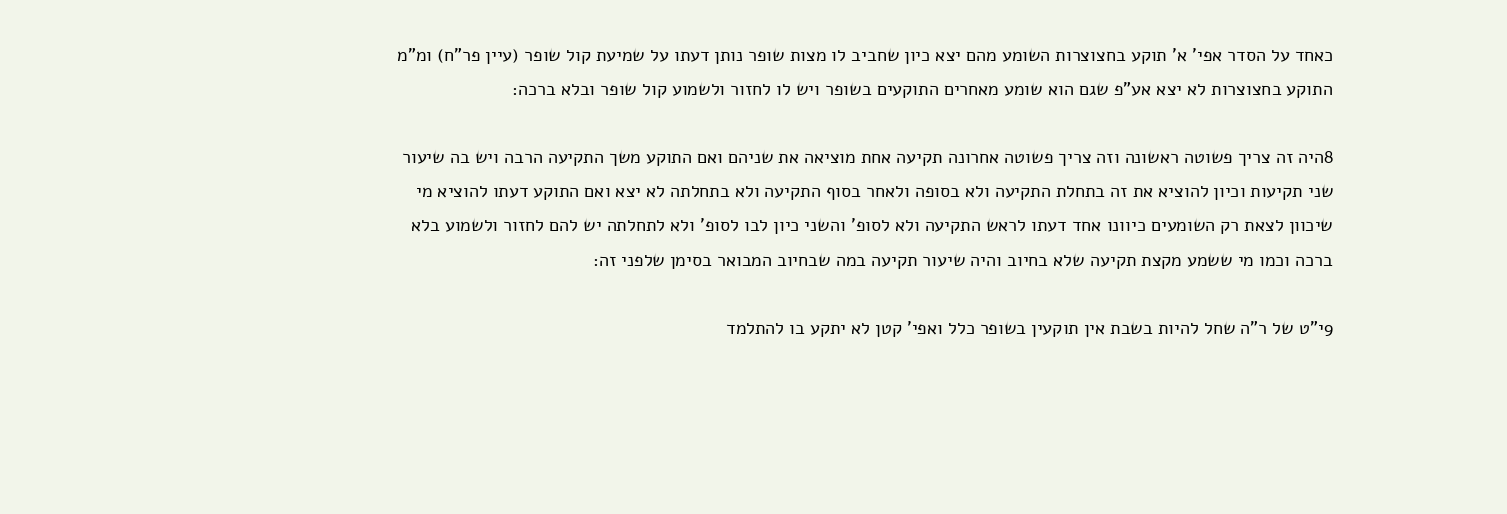כאחד על הסדר אפי' א' תוקע בחצוצרות השומע מהם יצא כיון שחביב לו מצות שופר נותן דעתו על שמיעת קול שופר (עיין פר"ח) ומ"מ התוקע בחצוצרות לא יצא אע"פ שגם הוא שומע מאחרים התוקעים בשופר ויש לו לחזור ולשמוע קול שופר ובלא ברכה:

8היה זה צריך פשוטה ראשונה וזה צריך פשוטה אחרונה תקיעה אחת מוציאה את שניהם ואם התוקע משך התקיעה הרבה ויש בה שיעור שני תקיעות וכיון להוציא את זה בתחלת התקיעה ולא בסופה ולאחר בסוף התקיעה ולא בתחלתה לא יצא ואם התוקע דעתו להוציא מי שיכוון לצאת רק השומעים כיוונו אחד דעתו לראש התקיעה ולא לסופ' והשני כיון לבו לסופ' ולא לתחלתה יש להם לחזור ולשמוע בלא ברכה וכמו מי ששמע מקצת תקיעה שלא בחיוב והיה שיעור תקיעה במה שבחיוב המבואר בסימן שלפני זה:

9י"ט של ר"ה שחל להיות בשבת אין תוקעין בשופר כלל ואפי' קטן לא יתקע בו להתלמד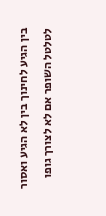בין הגיע לחינוך בין לא הגיע ואסור לטלטל השופר אם לא לצורך גופו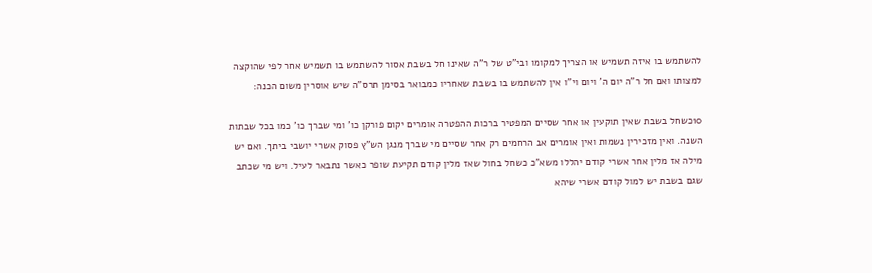להשתמש בו איזה תשמיש או הצריך למקומו ובי"ט של ר"ה שאינו חל בשבת אסור להשתמש בו תשמיש אחר לפי שהוקצה למצותו ואם חל ר"ה יום ה' ויום וי"ו אין להשתמש בו בשבת שאחריו כמבואר בסימן תרס"ה שיש אוסרין משום הכנה:

10כשחל בשבת שאין תוקעין או אחר שסיים המפטיר ברכות ההפטרה אומרים יקום פורקן כו' ומי שברך כו' כמו בכל שבתות השנה. ואין מזכירין נשמות ואין אומרים אב הרחמים רק אחר שסיים מי שברך מנגן הש"ץ פסוק אשרי יושבי ביתך. ואם יש מילה אז מלין אחר אשרי קודם יהללו משא"כ כשחל בחול שאז מלין קודם תקיעת שופר כאשר נתבאר לעיל. ויש מי שכתב שגם בשבת יש למול קודם אשרי שיהא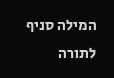המילה סניף לתורה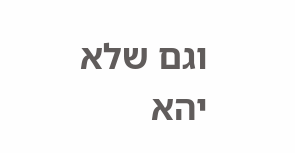וגם שלא יהא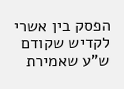הפסק בין אשרי לקדיש שקודם ש"ע שאמירת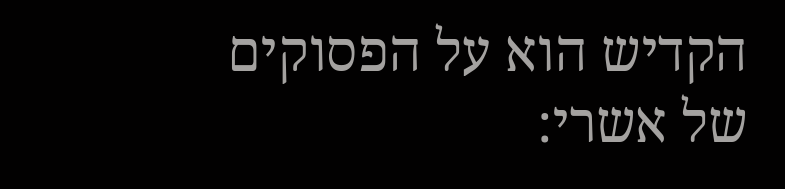הקדיש הוא על הפסוקים של אשרי: